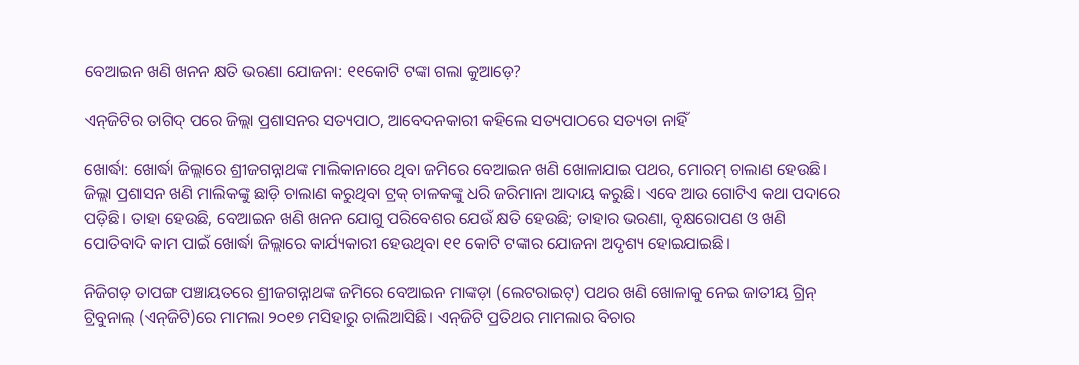ବେଆଇନ ଖଣି ଖନନ କ୍ଷତି ଭରଣା ଯୋଜନା: ୧୧କୋଟି ଟଙ୍କା ଗଲା କୁଆଡ଼େ?

ଏନ୍‌ଜିଟିର ତାଗିଦ୍ ପରେ ଜିଲ୍ଲା ପ୍ରଶାସନର ସତ୍ୟପାଠ, ଆବେଦନକାରୀ କହିଲେ ସତ୍ୟପାଠରେ ସତ୍ୟତା ନାହିଁ

ଖୋର୍ଦ୍ଧା: ଖୋର୍ଦ୍ଧା ଜିଲ୍ଲାରେ ଶ୍ରୀଜଗନ୍ନାଥଙ୍କ ମାଲିକାନାରେ ଥିବା ଜମିରେ ବେଆଇନ ଖଣି ଖୋଳାଯାଇ ପଥର, ମୋରମ୍‌ ଚାଲାଣ ହେଉଛି। ଜିଲ୍ଲା ପ୍ରଶାସନ ଖଣି ମାଲିକଙ୍କୁ ଛାଡ଼ି ଚାଲାଣ କରୁଥିବା ଟ୍ରକ୍‌ ଚାଳକଙ୍କୁ ଧରି ଜରିମାନା ଆଦାୟ କରୁଛି। ଏବେ ଆଉ ଗୋଟିଏ କଥା ପଦାରେ ପଡ଼ିଛି। ତାହା ହେଉଛି, ବେଆଇନ ଖଣି ଖନନ ଯୋଗୁ ପରିବେଶର‌ ଯେଉଁ କ୍ଷତି ହେଉଛି; ତାହାର ଭରଣା, ବୃକ୍ଷରୋପଣ ଓ ଖଣି ପୋତିବାଦି କାମ ପାଇଁ ଖୋର୍ଦ୍ଧା ଜିଲ୍ଲାରେ କାର୍ଯ୍ୟକାରୀ ହେଉଥିବା ୧୧ କୋଟି ଟଙ୍କାର ଯୋଜନା ଅଦୃଶ୍ୟ ହୋଇଯାଇଛି।

ନିଜିଗଡ଼ ତାପଙ୍ଗ ପଞ୍ଚାୟତରେ ଶ୍ରୀଜଗନ୍ନାଥଙ୍କ ଜମିରେ ବେଆଇନ ମାଙ୍କଡ଼ା (ଲେଟରାଇଟ୍) ପଥର ଖଣି ଖୋଳାକୁ ନେଇ ଜାତୀୟ ଗ୍ରିନ୍ ଟ୍ରିବୁନାଲ୍ (ଏନ୍‌ଜିଟି)ରେ ମାମଲା ୨୦୧୭ ମସିହାରୁ ଚାଲିଆସିଛି। ଏନ୍‌ଜିଟି ପ୍ରତିଥର ମାମଲାର ବିଚାର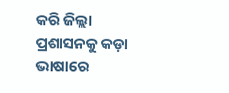କରି ଜିଲ୍ଲା ପ୍ରଶାସନକୁ କଡ଼ା ଭାଷାରେ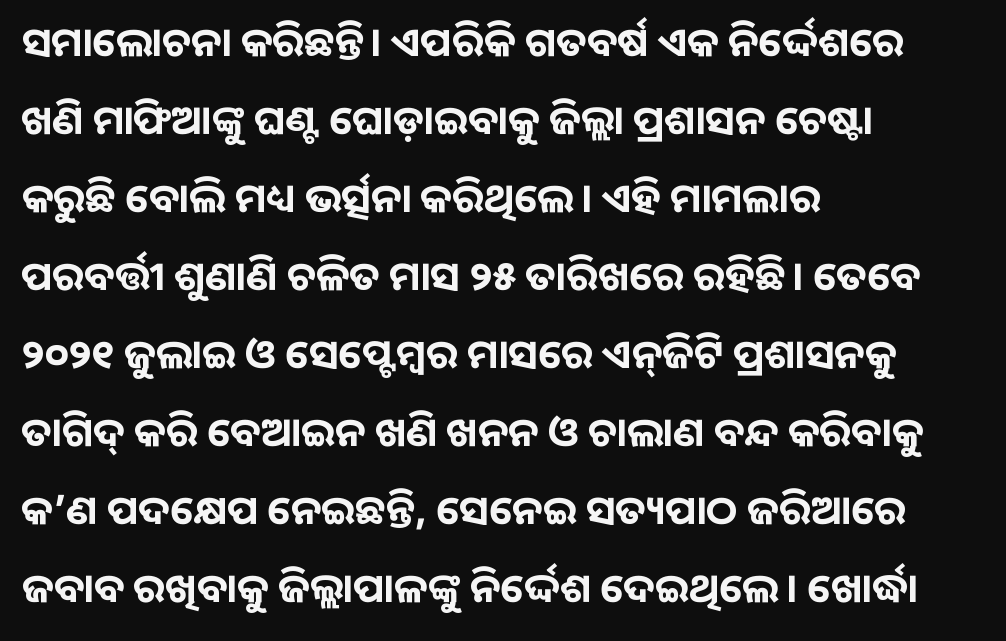ସମାଲୋଚନା କରିଛନ୍ତି। ଏପରିକି ଗତବର୍ଷ ଏକ ନିର୍ଦ୍ଦେଶରେ ଖଣି ମାଫିଆଙ୍କୁ ଘଣ୍ଟ ଘୋଡ଼ାଇବାକୁ ଜିଲ୍ଲା ପ୍ରଶାସନ ଚେଷ୍ଟା କରୁଛି ବୋଲି ମଧ୍ୟ ଭର୍ତ୍ସନା କରିଥିଲେ। ଏହି ମାମଲାର ପରବର୍ତ୍ତୀ ଶୁଣାଣି ଚଳିତ ମାସ ୨୫ ତାରିଖରେ ରହିଛି। ତେବେ ୨୦୨୧ ଜୁଲାଇ ଓ ସେପ୍ଟେମ୍ବର ମାସରେ ଏନ୍‌ଜିଟି ପ୍ରଶାସନକୁ ତାଗିଦ୍‌ କରି ବେଆଇନ ଖଣି ଖନନ ଓ ଚାଲାଣ ବନ୍ଦ କରିବାକୁ କ’ଣ ପଦକ୍ଷେପ ନେଇଛନ୍ତି, ସେନେଇ ସତ୍ୟପାଠ ଜରିଆରେ ଜବାବ ରଖିବାକୁ ଜିଲ୍ଲାପାଳଙ୍କୁ ନିର୍ଦ୍ଦେଶ ଦେଇଥିଲେ। ଖୋର୍ଦ୍ଧା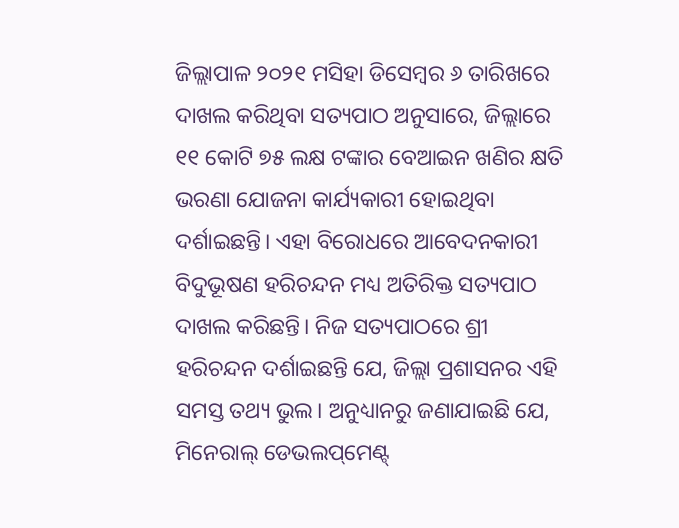ଜିଲ୍ଲାପାଳ ୨୦୨୧ ମସିହା ଡିସେମ୍ବର ୬ ତାରିଖରେ ଦାଖଲ କରିଥିବା ସତ୍ୟପାଠ ଅନୁସାରେ, ଜିଲ୍ଲାରେ ୧୧ କୋଟି ୭୫ ଲକ୍ଷ ଟଙ୍କାର ବେଆଇନ ଖଣିର କ୍ଷତି ଭରଣା ଯୋଜନା କାର୍ଯ୍ୟକାରୀ ହୋଇଥିବା ଦର୍ଶାଇଛନ୍ତି। ଏହା ବିରୋଧରେ ଆବେଦନକାରୀ ବିଦୁଭୂଷଣ ହରିଚନ୍ଦନ ମଧ୍ୟ ଅତିରିକ୍ତ ସତ୍ୟପାଠ ଦାଖଲ କରିଛନ୍ତି। ନିଜ ସତ୍ୟପାଠରେ ଶ୍ରୀ ହରିଚନ୍ଦନ ଦର୍ଶାଇଛନ୍ତି ଯେ, ଜିଲ୍ଲା ପ୍ରଶାସନର ଏହି ସମସ୍ତ ତଥ୍ୟ ଭୁଲ। ଅନୁଧ୍ୟାନରୁ ଜଣାଯାଇଛି ଯେ, ମିନ‌େରାଲ୍ ଡେଭଲପ୍‌ମେଣ୍ଟ୍‌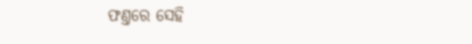ଫଣ୍ତରେ ସେହି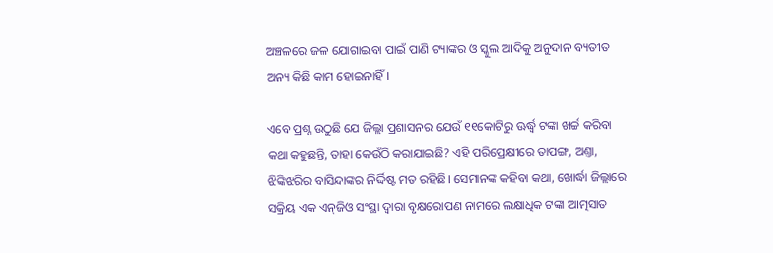ଅଞ୍ଚଳରେ ଜଳ ଯୋଗାଇବା ପାଇଁ ପାଣି ଟ୍ୟାଙ୍କର ଓ ସ୍କୁଲ ଆଦିକୁ ଅନୁଦାନ ବ୍ୟତୀତ ଅନ୍ୟ କିଛି କାମ ହୋଇନାହିଁ।

ଏବେ ପ୍ରଶ୍ନ ଉଠୁଛି ଯେ ଜିଲ୍ଲା ପ୍ରଶାସନର ଯେଉଁ ୧୧କୋଟିରୁ ଊର୍ଦ୍ଧ୍ବ ଟଙ୍କା ଖର୍ଚ୍ଚ କରିବା କଥା କହୁଛନ୍ତି, ତାହା କେଉଁଠି କରାଯାଇଛି? ଏହି ପରିପ୍ରେକ୍ଷୀରେ ତାପଙ୍ଗ, ଅଣ୍ତା, ଝିଙ୍କିଝରିର ବାସିନ୍ଦାଙ୍କର ନିର୍ଦ୍ଦିଷ୍ଟ ମତ ରହିଛି। ସେମାନଙ୍କ କହିବା କଥା, ଖୋର୍ଦ୍ଧା ଜିଲ୍ଲାରେ ସକ୍ରିୟ ଏକ ଏନ୍‌ଜିଓ ସଂସ୍ଥା ଦ୍ବାରା ବୃକ୍ଷରୋପଣ ନାମରେ ଲକ୍ଷାଧିକ ଟଙ୍କା ଆତ୍ମସାତ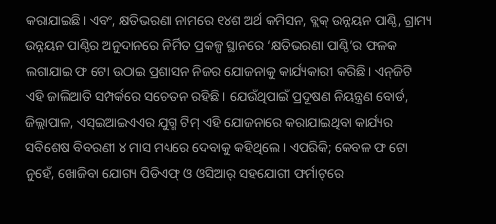କରାଯାଇଛି। ଏବଂ, କ୍ଷତିଭରଣା ନାମରେ ୧୪ଶ ଅର୍ଥ କମିସନ, ବ୍ଲକ୍‌ ଉନ୍ନୟନ ପାଣ୍ଠି, ଗ୍ରାମ୍ୟ ଉନ୍ନୟନ ପାଣ୍ଠିର ଅନୁଦାନରେ ନିର୍ମିତ ପ୍ରକଳ୍ପ ସ୍ଥାନରେ ‘କ୍ଷତିଭରଣା ପାଣ୍ଠି’ର ଫଳକ ଲଗାଯାଇ ଫ ଟୋ ଉଠାଇ ପ୍ରଶାସନ ନିଜର ଯୋଜନାକୁ କାର୍ଯ୍ୟକାରୀ କରିଛି। ଏନ୍‌ଜିଟି ଏହି ଜାଲିଆତି ସମ୍ପର୍କରେ ସଚେତନ ରହିଛି। ଯେଉଁଥିପାଇଁ ପ୍ରଦୂଷଣ ନିୟନ୍ତ୍ରଣ ବୋର୍ଡ, ଜିଲ୍ଲାପାଳ, ଏସ୍‌ଇଆଇଏଏର ଯୁଗ୍ମ ଟିମ୍‌ ଏହି ଯୋଜନାରେ କରାଯାଇଥିବା କାର୍ଯ୍ୟର ସବିଶେଷ ବିବରଣୀ ୪ ମାସ ମଧ୍ୟରେ ଦେବାକୁ କହିଥିଲେ। ଏପରିକି; କେବଳ ଫ ଟୋ ନୁହେଁ, ଖୋଜିବା ଯୋଗ୍ୟ ପିଡିଏଫ୍ ଓ ଓସିଆର୍ ସହଯୋଗୀ ଫର୍ମାଟ୍‌ରେ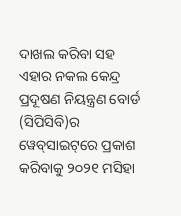ଦାଖଲ କରିବା ସହ ଏହାର ନକଲ କେନ୍ଦ୍ର ପ୍ରଦୂଷଣ ନିୟନ୍ତ୍ରଣ ବୋର୍ଡ (ସିପିସିବି)ର ୱେବ୍‌ସାଇଟ୍‌ରେ ପ୍ରକାଶ କରିବାକୁ ୨୦୨୧ ମସିହା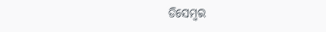ଡିସେମ୍ବର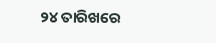୨୪ ତାରିଖରେ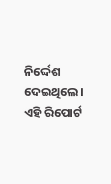ନିର୍ଦ୍ଦେଶ ଦେଇଥିଲେ। ଏହି ରିପୋର୍ଟ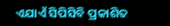ଏଯାଏଁ ସିପିସିବି ପ୍ରକାଶିତ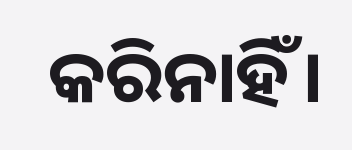କରିନାହିଁ।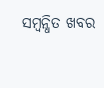ସମ୍ବନ୍ଧିତ ଖବର